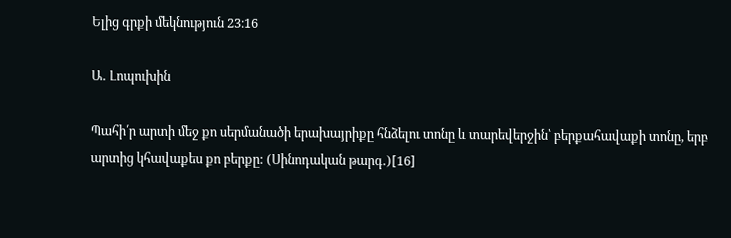Ելից գրքի մեկնություն 23։16

Ա․ Լոպուխին

Պահի՛ր արտի մեջ քո սերմանածի երախայրիքը հնձելու տոնը և տարեվերջին՝ բերքահավաքի տոնը, երբ արտից կհավաքես քո բերքը: (Սինոդական թարգ․)[16]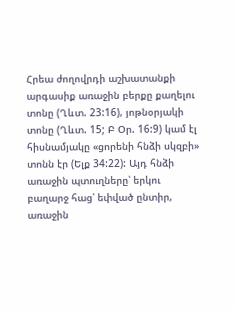Հրեա ժողովրդի աշխատանքի արգասիք առաջին բերքը քաղելու տոնը (Ղևտ. 23:16), յոթնօրյակի տոնը (Ղևտ. 15; Բ Օր. 16:9) կամ էլ հիսնամյակը «ցորենի հնձի սկզբի» տոնն էր (Ելք 34:22): Այդ հնձի առաջին պտուղները՝ երկու բաղարջ հաց՝ եփված ընտիր, առաջին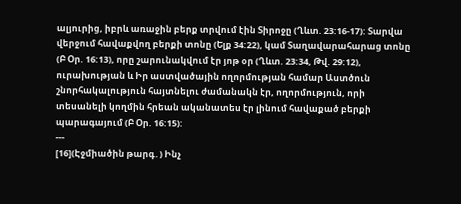ալյուրից, իբրև առաջին բերք տրվում էին Տիրոջը (Ղևտ. 23:16-17): Տարվա վերջում հավաքվող բերքի տոնը (Ելք 34:22), կամ Տաղավարահարաց տոնը (Բ Օր. 16:13), որը շարունակվում էր յոթ օր (Ղևտ. 23:34, Թվ. 29:12), ուրախության և Իր աստվածային ողորմության համար Աստծուն շնորհակալություն հայտնելու ժամանակն էր, ողորմություն, որի տեսանելի կողմին հրեան ականատես էր լինում հավաքած բերքի պարագայում (Բ Օր. 16:15):
---
[16](Էջմիածին թարգ․) Ինչ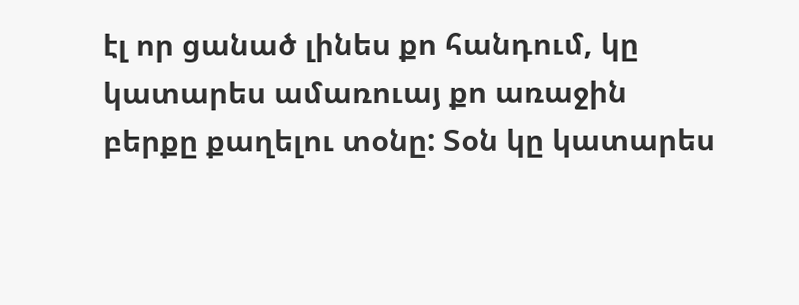էլ որ ցանած լինես քո հանդում, կը կատարես ամառուայ քո առաջին բերքը քաղելու տօնը: Տօն կը կատարես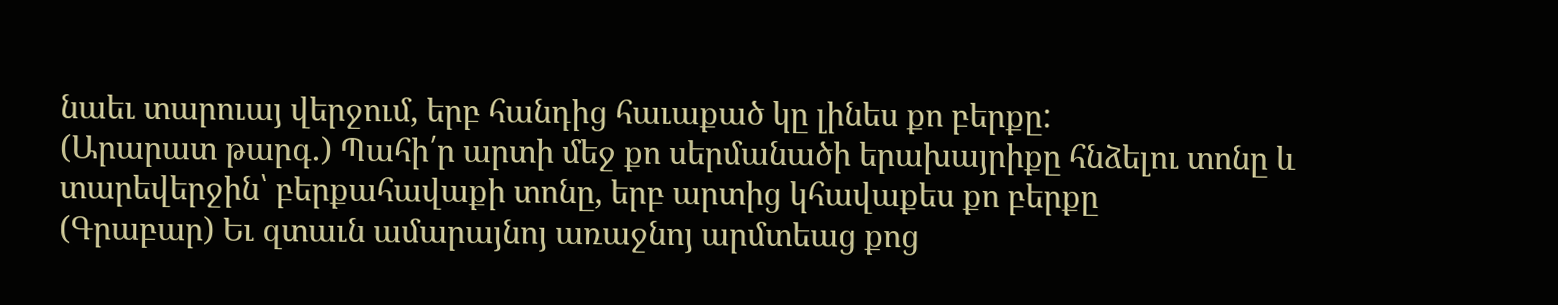նաեւ տարուայ վերջում, երբ հանդից հաւաքած կը լինես քո բերքը:
(Արարատ թարգ․) Պահի՛ր արտի մեջ քո սերմանածի երախայրիքը հնձելու տոնը և տարեվերջին՝ բերքահավաքի տոնը, երբ արտից կհավաքես քո բերքը
(Գրաբար) Եւ զտաւն ամարայնոյ առաջնոյ արմտեաց քոց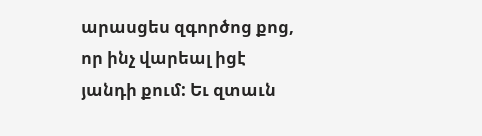արասցես զգործոց քոց, որ ինչ վարեալ իցէ յանդի քում: Եւ զտաւն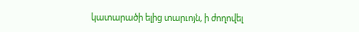կատարածի ելից տարւոյն, ի ժողովել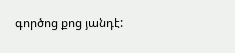գործոց քոց յանդէ: